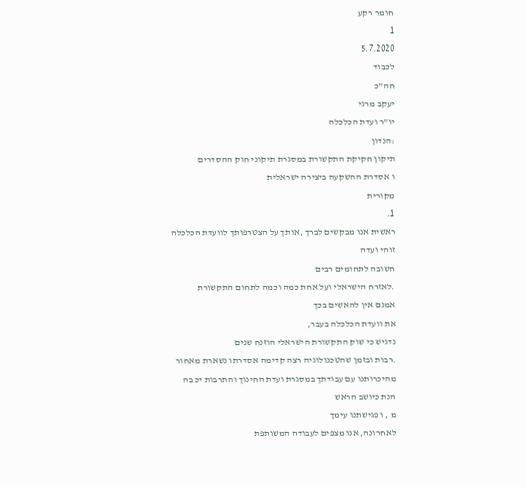חומר רקע
1
5.7.2020
לכבוד
חה"כ
יעקב מרגי
יו"ר ועדת הכלכלה
:הנדון
תיקון חקיקת התקשורת במסגרת תיקוני חוק ההסדרים
ו אסדרת ההשקעה ביצירה ישראלית
מקורית
1.
ראשית אנו מבקשים לברך ,אותך על הצטרפותך לוועדת הכלכלה
זוהי ועדה
חשובה לתחומים רבים
.לאזרח הישראלי ועל אחת כמה וכמה לתחום התקשורת
אמנם אין להאשים בכך
את וועדת הכלכלה בעבר,
נדגיש כי שוק התקשורת הישראלי הוזנח שנים
.רבות ובזמן שהטכנולוגיה רצה קדימה אסדרתו נשארת מאחור
מהיכרותנו עם עבודתך במסגרת ועדת החינוך והתרבות יכ בה
הנת כיושב הראש
מ , ו פגישתנו עימך
לאחרונה, אנו מצפים לעבודה המשותפת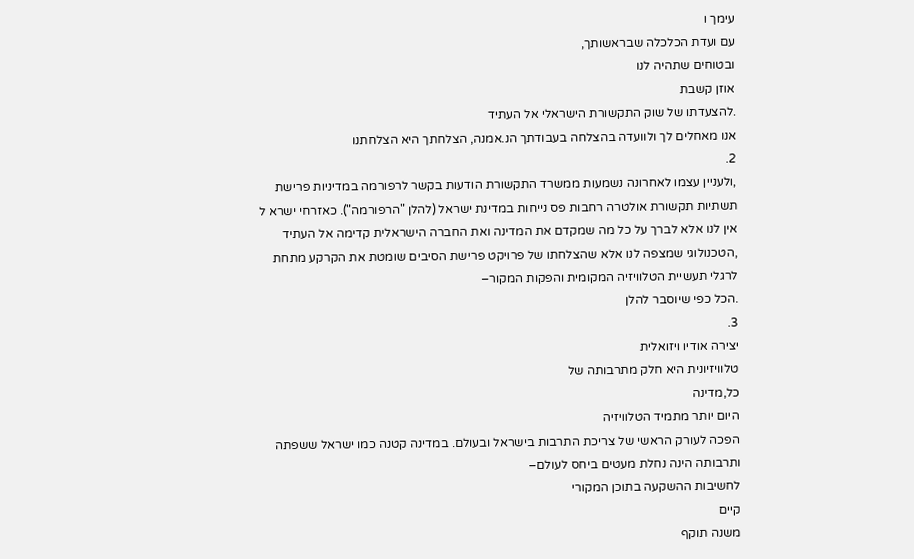עימך ו
עם ועדת הכלכלה שבראשותך,
ובטוחים שתהיה לנו
אוזן קשבת
.להצעדתו של שוק התקשורת הישראלי אל העתיד
אנו מאחלים לך ולוועדה בהצלחה בעבודתך הנ.אמנה, הצלחתך היא הצלחתנו
2.
,ולעניין עצמו לאחרונה נשמעות ממשרד התקשורת הודעות בקשר לרפורמה במדיניות פרישת
תשתיות תקשורת אולטרה רחבות פס נייחות במדינת ישראל (להלן "הרפורמה"). כאזרחי ישרא ל
אין לנו אלא לברך על כל מה שמקדם את המדינה ואת החברה הישראלית קדימה אל העתיד
,הטכנולוגי שמצפה לנו אלא שהצלחתו של פרויקט פרישת הסיבים שומטת את הקרקע מתחת
לרגלי תעשיית הטלוויזיה המקומית והפקות המקור–
.הכל כפי שיוסבר להלן
3.
יצירה אודיו ויזואלית
טלוויזיונית היא חלק מתרבותה של
כל,מדינה
היום יותר מתמיד הטלוויזיה
הפכה לעורק הראשי של צריכת התרבות בישראל ובעולם. במדינה קטנה כמו ישראל ששפתה
ותרבותה הינה נחלת מעטים ביחס לעולם–
לחשיבות ההשקעה בתוכן המקורי
קיים
משנה תוקף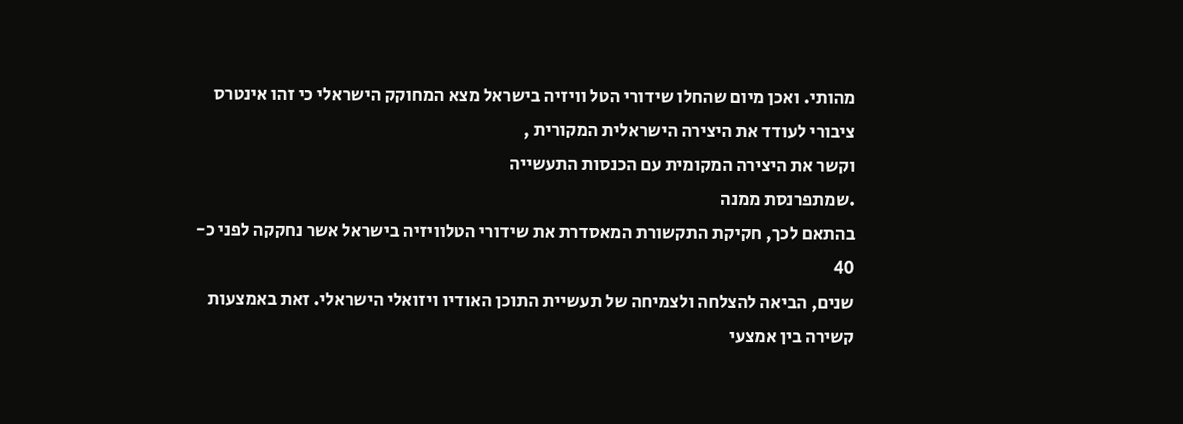מהותי. ואכן מיום שהחלו שידורי הטל וויזיה בישראל מצא המחוקק הישראלי כי זהו אינטרס
ציבורי לעודד את היצירה הישראלית המקורית ,
וקשר את היצירה המקומית עם הכנסות התעשייה
.שמתפרנסת ממנה
בהתאם לכך, חקיקת התקשורת המאסדרת את שידורי הטלוויזיה בישראל אשר נחקקה לפני כ-
40
שנים, הביאה להצלחה ולצמיחה של תעשיית התוכן האודיו ויזואלי הישראלי. זאת באמצעות
קשירה בין אמצעי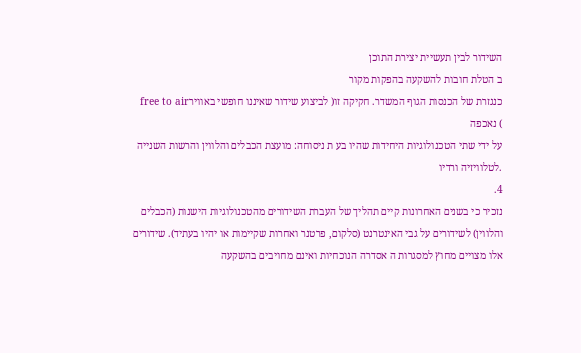השידור לבין תעשיית יצירת התוכן
ב הטלת חובות להשקעה בהפקות מקור
כנגזרת של הכנסות הגוף המשדר. חקיקה זו( לביצוע שידור שאיננו חופשי באווירfree to air
) נאכפה
על ידי שתי הטכנולוגיות היחידות שהיו בע ת ניסוחה: מועצת הכבלים והלווין והרשות השנייה
.לטלוויזיה ורדיו
4.
נזכיר כי בשנים האחרונות קיים תהליך של העברת השידורים מהטכנולוגיות הישנות (הכבלים
והלווין) לשידורים על גבי האינטרנט (סלקום, פרטנר ואחרות שקיימות או יהיו בעתיד). שידורים
אלו מצויים מחוץ למסגרות ה אסדרה הנוכחיות ואינם מחויבים בהשקעה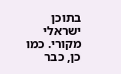בתוכן ישראלי מקורי. כמו
כן, כבר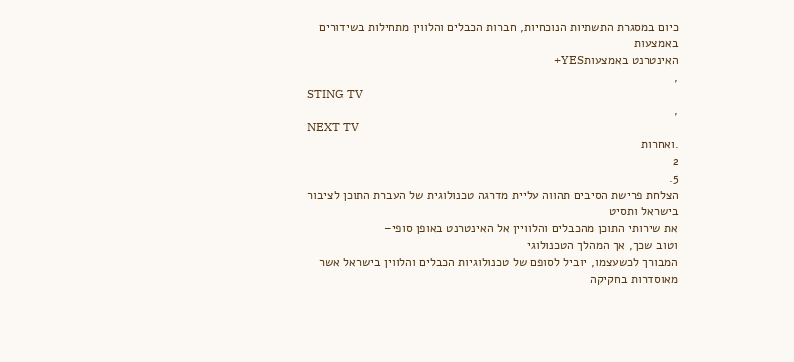כיום במסגרת התשתיות הנוכחיות, חברות הכבלים והלווין מתחילות בשידורים באמצעות
האינטרנט באמצעותYES+
,
STING TV
,
NEXT TV
.ואחרות
2
5.
הצלחת פרישת הסיבים תהווה עליית מדרגה טכנולוגית של העברת התוכן לציבור בישראל ותסיט
את שירותי התוכן מהכבלים והלוויין אל האינטרנט באופן סופי–
וטוב שכך, אך המהלך הטכנולוגי
המבורך לכשעצמו, יוביל לסופם של טכנולוגיות הכבלים והלווין בישראל אשר מאוסדרות בחקיקה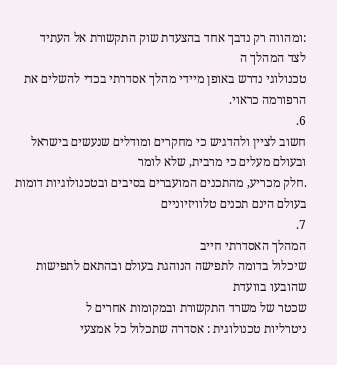:ומהווה רק נדבך אחד בהצעדת שוק התקשורת אל העתיד
לצד המהלך ה
טכנולוגי נדרש באופן מיידי מהלך אסדרתי בכדי להשלים את הרפורמה כראוי.
6.
חשוב לציין ולהדגיש כי מחקרים ומודלים שנעשים בישראל ובעולם מעלים כי מרבית, שלא לומר
.חלק מכריע, מהתכנים המועברים בסיבים ובטכנולוגיות דומות בעולם הינם תכנים טלוויזיוניים
7.
המהלך האסדרתי חייב
שיכלול בדומה לתפישה הנוהגת בעולם ובהתאם לתפישות שהובעו בוועדת
שכטר של משרד התקשורת ובמקומות אחרים ל
ניטרליות טכנולוגית : אסדרה שתכלול כל אמצעי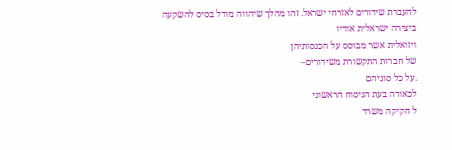להעברת שידורים לאזרחי ישראל. זהו מהלך שיהווה מודל בסיס להשקעה ביצירה ישראלית אודיו
ויזואלית אשר מבוסס על הכנסותיהן
של חברות התקשורת משידורים–
.על כל סוגיהם
לכאורה בעת הניסוח הראשוני
ל חקיקה משרד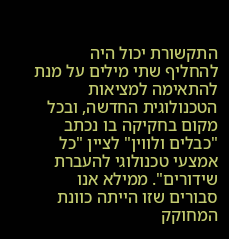התקשורת יכול היה להחליף שתי מילים על מנת
להתאימה למציאות הטכנולוגית החדשה, ובכל מקום בחקיקה בו נכתב "כבלים ולווין" לציין "כל
אמצעי טכנולוגי להעברת שידורים". ממילא אנו סבורים שזו הייתה כוונת המחוקק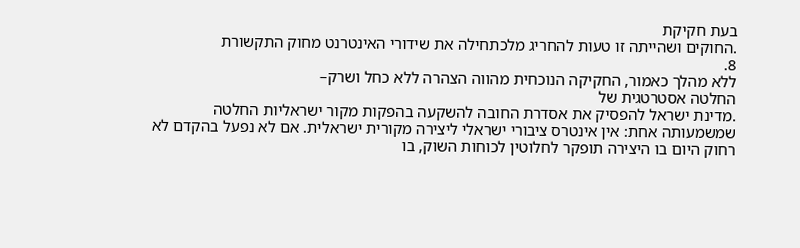בעת חקיקת
.החוקים ושהייתה זו טעות להחריג מלכתחילה את שידורי האינטרנט מחוק התקשורת
8.
ללא מהלך כאמור, החקיקה הנוכחית מהווה הצהרה ללא כחל ושרק–
החלטה אסטרטגית של
.מדינת ישראל להפסיק את אסדרת החובה להשקעה בהפקות מקור ישראליות החלטה
שמשמעותה אחת: אין אינטרס ציבורי ישראלי ליצירה מקורית ישראלית. אם לא נפעל בהקדם לא
רחוק היום בו היצירה תופקר לחלוטין לכוחות השוק, בו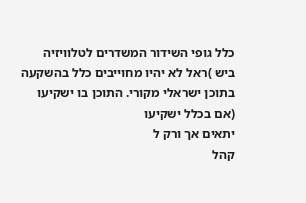כלל גופי השידור המשדרים לטלוויזיה
ביש )ראל לא יהיו מחוייבים כלל בהשקעה בתוכן ישראלי מקורי. התוכן בו ישקיעו (אם בכלל ישקיעו
יתאים אך ורק ל
קהל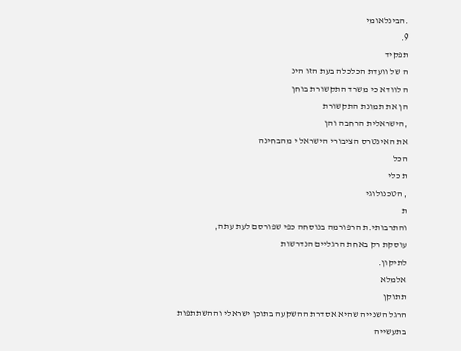.הבינלאומי
9.
תפקיד
ה של וועדת הכלכלה בעת הזו הינ
ה לוודא כי משרד התקשורת בוחן
הן את תמונת התקשורת
,הישראלית הרחבה והן
את האינטרס הציבורי הישראל י מהבחינה
הכל
ת כלי
, הטכנולוגי
ת
והתרבותי.ת הרפורמה בנוסחה כפי שפורסם לעת עתה,
עוסקת רק באחת הרגליים הנדרשות
לתיקון.
אלמלא
תתוקן
הרגל השנייה שהיא אסדרת ההשקעה בתוכן ישראלי וההשתתפות בתעשייה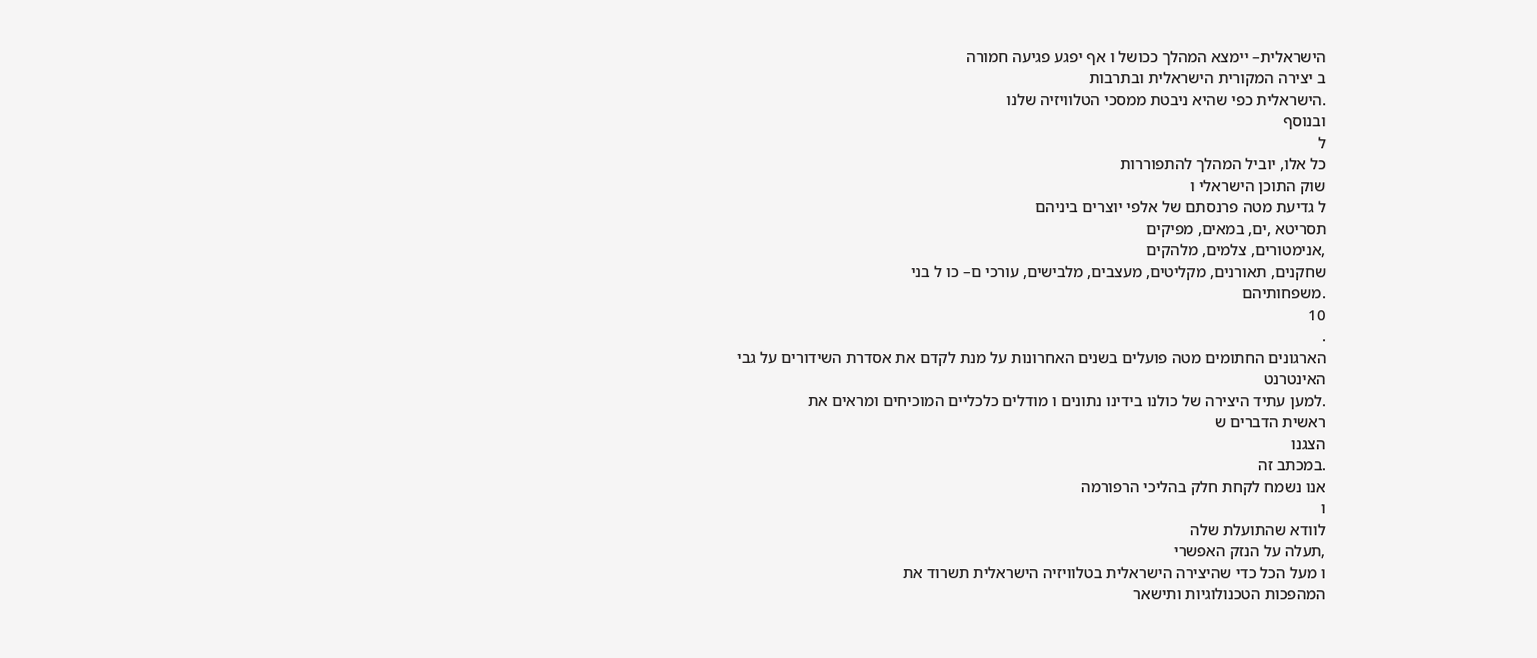הישראלית– יימצא המהלך ככושל ו אף יפגע פגיעה חמורה
ב יצירה המקורית הישראלית ובתרבות
.הישראלית כפי שהיא ניבטת ממסכי הטלוויזיה שלנו
ובנוסף
ל
כל אלו, יוביל המהלך להתפוררות
שוק התוכן הישראלי ו
ל גדיעת מטה פרנסתם של אלפי יוצרים ביניהם
תסריטא ,ים, במאים, מפיקים
,אנימטורים, צלמים, מלהקים
שחקנים, תאורנים, מקליטים, מעצבים, מלבישים, עורכי ם– כו ל בני
.משפחותיהם
10
.
הארגונים החתומים מטה פועלים בשנים האחרונות על מנת לקדם את אסדרת השידורים על גבי
האינטרנט
.למען עתיד היצירה של כולנו בידינו נתונים ו מודלים כלכליים המוכיחים ומראים את
ראשית הדברים ש
הצגנו
.במכתב זה
אנו נשמח לקחת חלק בהליכי הרפורמה
ו
לוודא שהתועלת שלה
,תעלה על הנזק האפשרי
ו מעל הכל כדי שהיצירה הישראלית בטלוויזיה הישראלית תשרוד את
המהפכות הטכנולוגיות ותישאר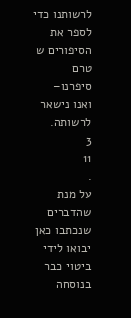לרשותנו כדי לספר את הסיפורים ש
טרם
סיפרנו–
ואנו נישאר
לרשותה.
3
11
.
על מנת שהדברים שנכתבו כאן יבואו לידי ביטוי כבר בנוסחה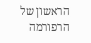הראשון של הרפורמה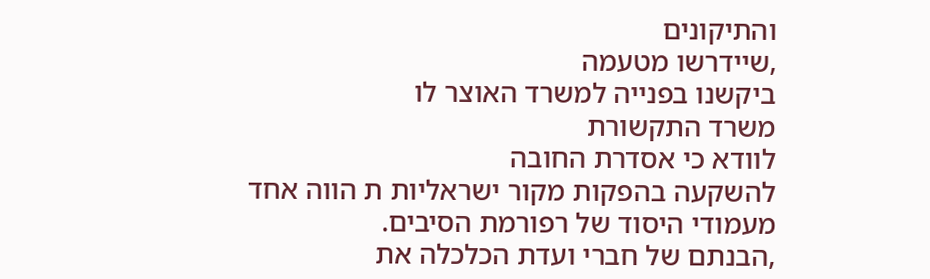והתיקונים
,שיידרשו מטעמה
ביקשנו בפנייה למשרד האוצר לו
משרד התקשורת
לוודא כי אסדרת החובה
להשקעה בהפקות מקור ישראליות ת הווה אחד
מעמודי היסוד של רפורמת הסיבים.
,הבנתם של חברי ועדת הכלכלה את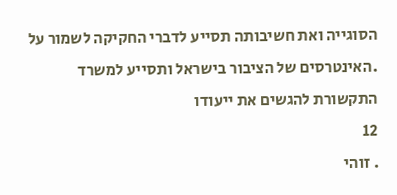הסוגייה ואת חשיבותה תסייע לדברי החקיקה לשמור על
.האינטרסים של הציבור בישראל ותסייע למשרד התקשורת להגשים את ייעודו
12
. זוהי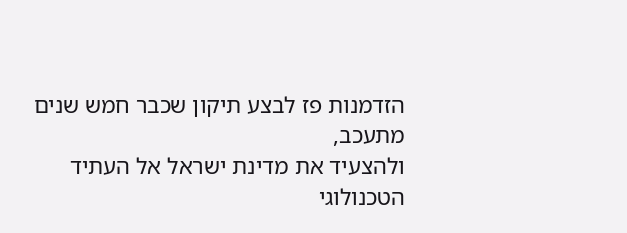הזדמנות פז לבצע תיקון שכבר חמש שנים מתעכב,
ולהצעיד את מדינת ישראל אל העתיד
הטכנולוגי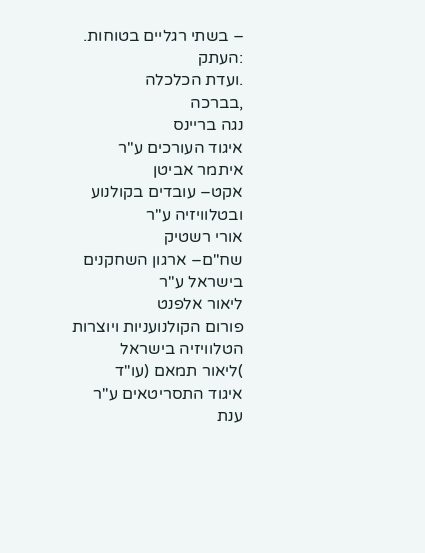– בשתי רגליים בטוחות.
:העתק
.ועדת הכלכלה
,בברכה
נגה בריינס
איגוד העורכים ע"ר
איתמר אביטן
אקט– עובדים בקולנוע ובטלוויזיה ע"ר
אורי רשטיק
שח"ם– ארגון השחקנים בישראל ע"ר
ליאור אלפנט
פורום הקולנועניות ויוצרות הטלוויזיה בישראל
)ליאור תמאם (עו"ד
איגוד התסריטאים ע"ר
ענת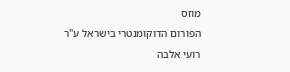מוזס
הפורום הדוקומנטרי בישראל ע"ר
רועי אלבה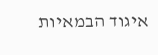איגוד הבמאיות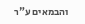והבמאים ע"ר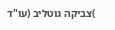)צביקה גוטליב (עו"ד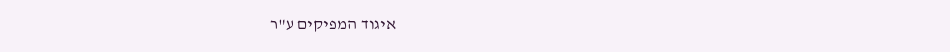איגוד המפיקים ע"ר